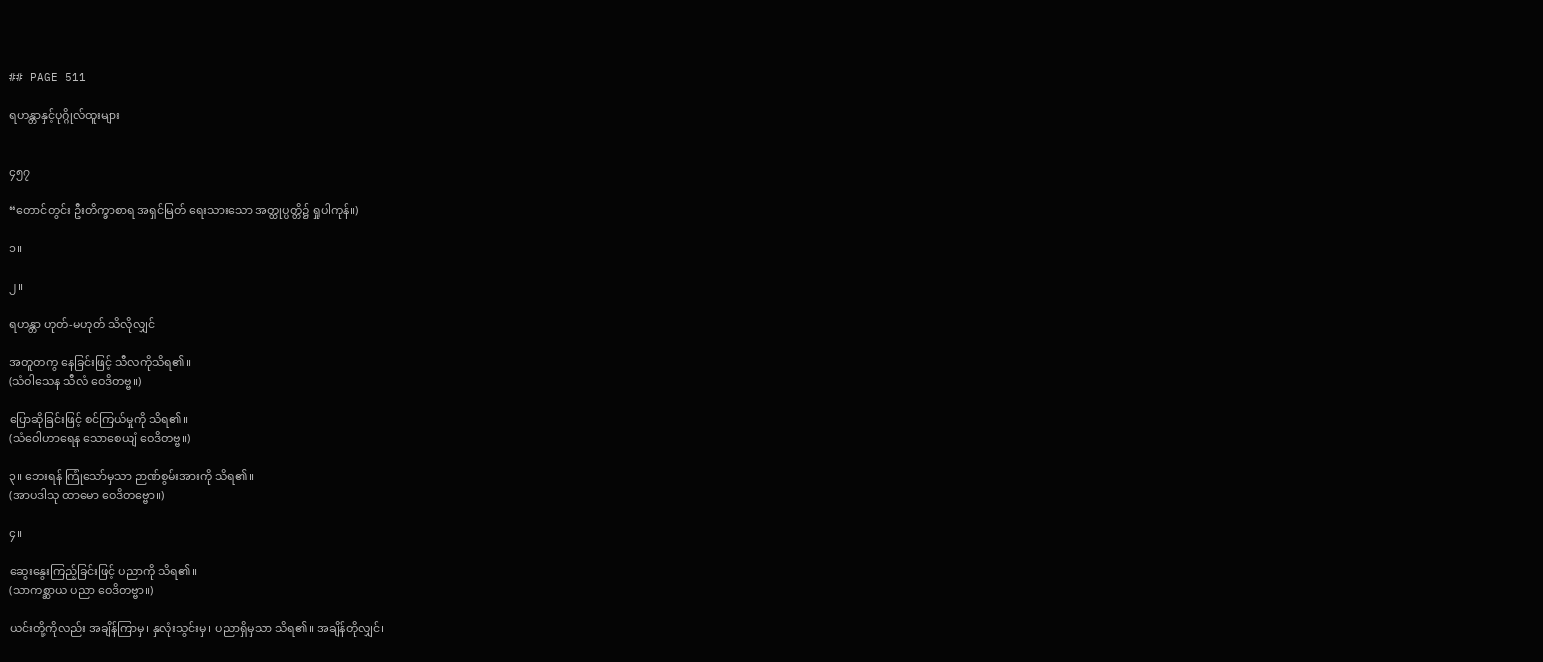## PAGE 511

ရဟန္တာနှင့်ပုဂ္ဂိုလ်ထူးများ


၄၅၇

“တောင်တွင်း ဦးတိက္ခာစာရ အရှင်မြတ် ရေးသားသော အတ္ထုပ္ပတ္တိ၌ ရှုပါကုန်။)

၁။

၂။

ရဟန္တာ ဟုတ်-မဟုတ် သိလိုလျှင်

အတူတကွ နေခြင်းဖြင့် သီလကိုသိရ၏။
(သံဝါသေန သီလံ ဝေဒိတဗ္ဗ။)

ပြောဆိုခြင်းဖြင့် စင်ကြယ်မှုကို သိရ၏။
(သံဝေါဟာရေန သောစေယျံ ဝေဒိတဗ္ဗ။)

၃။ ဘေးရန် ကြုံသော်မှသာ ဉာဏ်စွမ်းအားကို သိရ၏။
(အာပဒါသု ထာမော ဝေဒိတဗ္ဗော။)

၄။

ဆွေးနွေးကြည့်ခြင်းဖြင့် ပညာကို သိရ၏။
(သာကစ္ဆာယ ပညာ ဝေဒိတဗ္ဗာ။)

ယင်းတို့ကိုလည်း အချိန်ကြာမှ၊ နှလုံးသွင်းမှ၊ ပညာရှိမှသာ သိရ၏။ အချိန်တိုလျှင်၊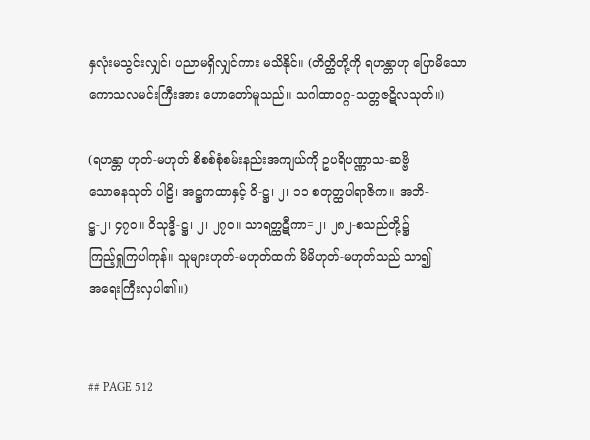နှလုံးမသွင်းလျှင်၊ ပညာမရှိလျှင်ကား မသိနိုင်။ (တိတ္ထိတို့ကို ရဟန္တာဟု ပြောမိသော
ကောသလမင်းကြီးအား ဟောတော်မူသည်။ သဂါထာဝဂ္ဂ-သတ္တဇဋိလသုတ်။)

(ရဟန္တာ ဟုတ်-မဟုတ် စိစစ်စုံစမ်းနည်းအကျယ်ကို ဥပရိပဏ္ဏာသ-ဆဗ္ဗိ
သောဓနသုတ် ပါဠိ၊ အဋ္ဌကထာနှင့် ဝိ-ဋ္ဌ၊ ၂၊ ၁၁ စတုတ္ထပါရာဇိက။ အဘိ-
ဋ္ဌ-၂၊ ၄၇ဝ။ ဝိသုဒ္ဓိ-ဋ္ဌ၊ ၂၊ ၂၇ဝ။ သာရတ္ထဋီကာ=၂၊ ၂၈၂-စသည်တို့၌
ကြည့်ရှုကြပါကုန်။ သူများဟုတ်-မဟုတ်ထက် မိမိဟုတ်-မဟုတ်သည် သာ၍
အရေးကြီးလှပါ၏။)


## PAGE 512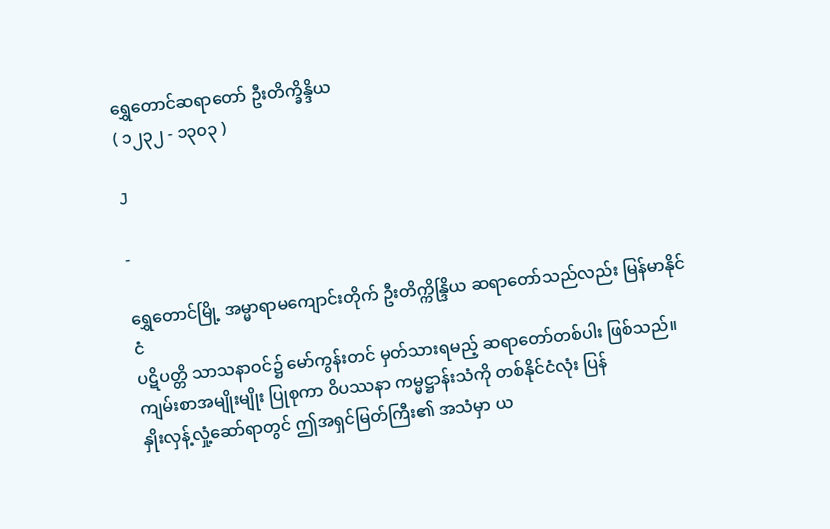ရွှေတောင်ဆရာတော် ဦးတိက္ခိန္ဒိယ
( ၁၂၃၂ - ၁၃၀၃ )

J

-

ရွှေတောင်မြို့ အမ္မာရာမကျောင်းတိုက် ဦးတိက္ကိန္ဒြိယ ဆရာတော်သည်လည်း မြန်မာနိုင်ငံ
ပဋိပတ္တိ သာသနာဝင်၌ မော်ကွန်းတင် မှတ်သားရမည့် ဆရာတော်တစ်ပါး ဖြစ်သည်။
ကျမ်းစာအမျိုးမျိုး ပြုစုကာ ဝိပဿနာ ကမ္မဋ္ဌာန်းသံကို တစ်နိုင်ငံလုံး ပြန်
နှိုးလှန့်လှုံ့ဆော်ရာတွင် ဤအရှင်မြတ်ကြီး၏ အသံမှာ ယ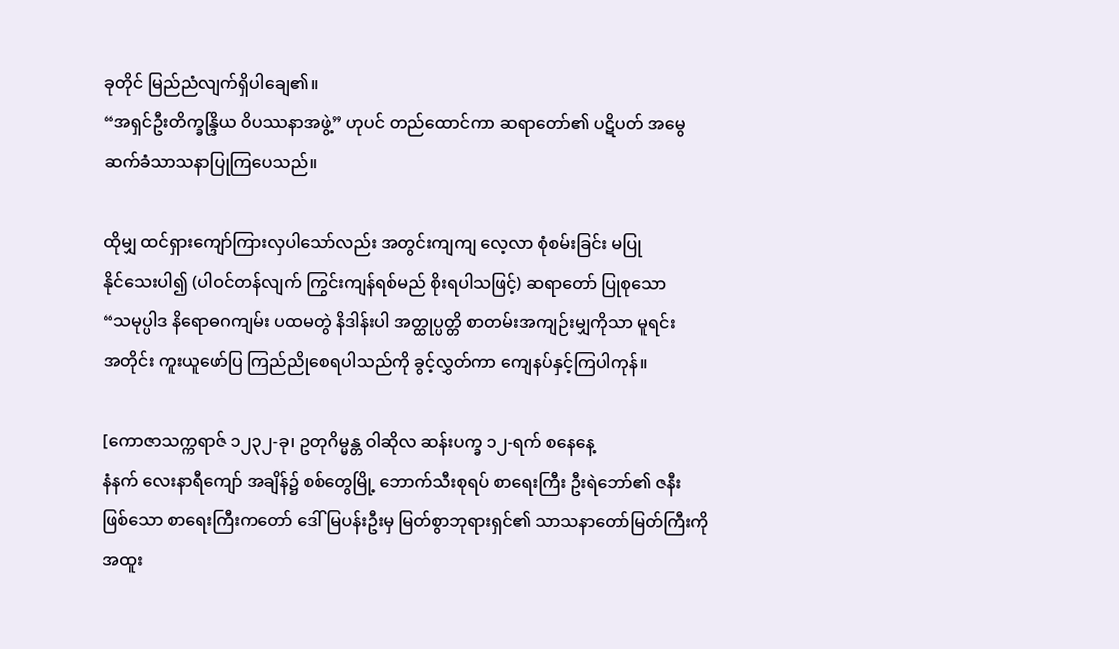ခုတိုင် မြည်ညံလျက်ရှိပါချေ၏။
“အရှင်ဦးတိက္ခန္ဒြိယ ဝိပဿနာအဖွဲ့” ဟုပင် တည်ထောင်ကာ ဆရာတော်၏ ပဋိပတ် အမွေ
ဆက်ခံသာသနာပြုကြပေသည်။

ထိုမျှ ထင်ရှားကျော်ကြားလှပါသော်လည်း အတွင်းကျကျ လေ့လာ စုံစမ်းခြင်း မပြု
နိုင်သေးပါ၍ (ပါဝင်တန်လျက် ကြွင်းကျန်ရစ်မည် စိုးရပါသဖြင့်) ဆရာတော် ပြုစုသော
“သမုပ္ပါဒ နိရောဓဂကျမ်း ပထမတွဲ နိဒါန်းပါ အတ္ထုပ္ပတ္တိ စာတမ်းအကျဉ်းမျှကိုသာ မူရင်း
အတိုင်း ကူးယူဖော်ပြ ကြည်ညိုစေရပါသည်ကို ခွင့်လွှတ်ကာ ကျေနပ်နှင့်ကြပါကုန်။

[ကောဇာသက္ကရာဇ် ၁၂၃၂-ခု၊ ဥတုဂိမ္မန္တ ဝါဆိုလ ဆန်းပက္ခ ၁၂-ရက် စနေနေ့
နံနက် လေးနာရီကျော် အချိန်၌ စစ်တွေမြို့ ဘောက်သီးစုရပ် စာရေးကြီး ဦးရဲဘော်၏ ဇနီး
ဖြစ်သော စာရေးကြီးကတော် ဒေါ်မြပန်းဦးမှ မြတ်စွာဘုရားရှင်၏ သာသနာတော်မြတ်ကြီးကို
အထူး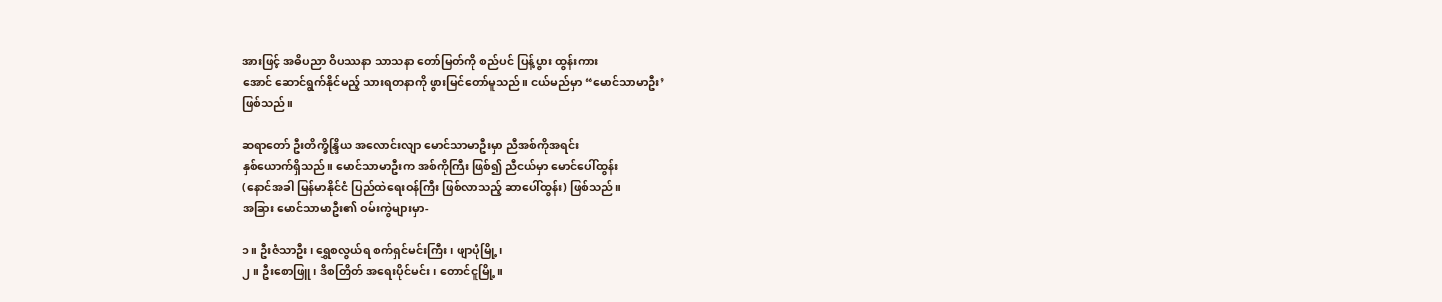အားဖြင့် အဓိပညာ ဝိပဿနာ သာသနာ တော်မြတ်ကို စည်ပင် ပြန့်ပွား ထွန်းကား
အောင် ဆောင်ရွက်နိုင်မည့် သားရတနာကို ဖွားမြင်တော်မူသည်။ ငယ်မည်မှာ “မောင်သာမာဦး’
ဖြစ်သည်။

ဆရာတော် ဦးတိက္ခိန္ဒြိယ အလောင်းလျာ မောင်သာမာဦးမှာ ညီအစ်ကိုအရင်း
နှစ်ယောက်ရှိသည်။ မောင်သာမာဦးက အစ်ကိုကြီး ဖြစ်၍ ညီငယ်မှာ မောင်ပေါ်ထွန်း
(နောင်အခါ မြန်မာနိုင်ငံ ပြည်ထဲရေးဝန်ကြီး ဖြစ်လာသည့် ဆာပေါ်ထွန်း) ဖြစ်သည်။
အခြား မောင်သာမာဦး၏ ဝမ်းကွဲများမှာ-

၁။ ဦးဇံသာဦး၊ ရွှေစလွယ်ရ စက်ရှင်မင်းကြီး၊ ဖျာပုံမြို့၊
၂။ ဦးစောဖြူ၊ ဒိစတြိတ် အရေးပိုင်မင်း၊ တောင်ငူမြို့။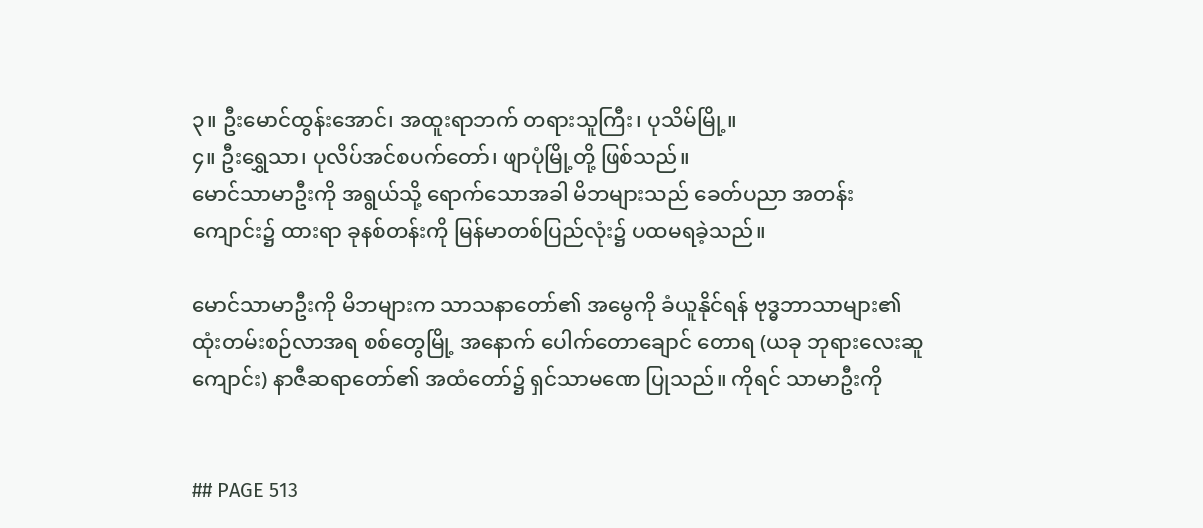၃။ ဦးမောင်ထွန်းအောင်၊ အထူးရာဘက် တရားသူကြီး၊ ပုသိမ်မြို့။
၄။ ဦးရွှေသာ၊ ပုလိပ်အင်စပက်တော်၊ ဖျာပုံမြို့တို့ ဖြစ်သည်။
မောင်သာမာဦးကို အရွယ်သို့ ရောက်သောအခါ မိဘများသည် ခေတ်ပညာ အတန်း
ကျောင်း၌ ထားရာ ခုနစ်တန်းကို မြန်မာတစ်ပြည်လုံး၌ ပထမရခဲ့သည်။

မောင်သာမာဦးကို မိဘများက သာသနာတော်၏ အမွေကို ခံယူနိုင်ရန် ဗုဒ္ဓဘာသာများ၏
ထုံးတမ်းစဉ်လာအရ စစ်တွေမြို့ အနောက် ပေါက်တောချောင် တောရ (ယခု ဘုရားလေးဆူ
ကျောင်း) နာဇီဆရာတော်၏ အထံတော်၌ ရှင်သာမဏေ ပြုသည်။ ကိုရင် သာမာဦးကို


## PAGE 513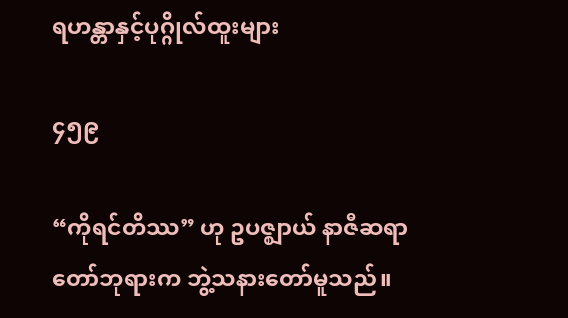ရဟန္တာနှင့်ပုဂ္ဂိုလ်ထူးများ

၄၅၉

“ကိုရင်တိဿ” ဟု ဥပဇ္ဈာယ် နာဇီဆရာတော်ဘုရားက ဘွဲ့သနားတော်မူသည်။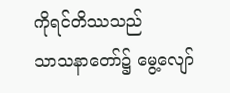ကိုရင်တိဿသည်
သာသနာတော်၌ မွေ့လျော်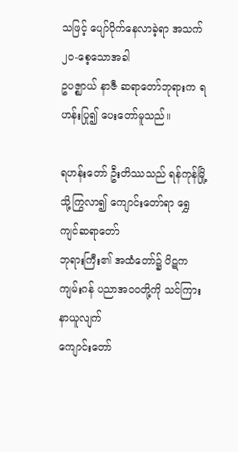သဖြင့် ပျော်ပိုက်နေလာခဲ့ရာ အသက် ၂၀-စေ့သောအခါ
ဥပဇ္ဈာယ် နာဇီ ဆရာတော်ဘုရားက ရဟန်းပြု၍ ပေးတော်မူသည်။

ရဟန်းတော် ဦးတိဿသည် ရန်ကုန်မြို့သို့ကြွလာ၍ ကျောင်းတော်ရာ ရွှေကျင်ဆရာတော်
ဘုရားကြီး၏ အထံတော်၌ ပိဋကကျမ်းဂန် ပညာအဝဝတို့ကို သင်ကြားနာယူလျက်
ကျောင်းတော်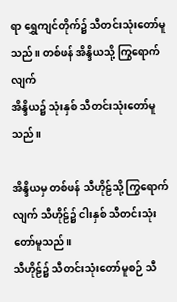ရာ ရွှေကျင်တိုက်၌ သီတင်းသုံးတော်မူသည်။ တစ်ဖန် အိန္ဒိယသို့ ကြွရောက်လျက်
အိန္ဒိယ၌ သုံးနှစ် သီတင်းသုံးတော်မူသည်။

အိန္ဒိယမှ တစ်ဖန် သီဟိုဠ်သို့ ကြွရောက်လျက် သီဟိုဠ်၌ ငါးနှစ် သီတင်းသုံးတော်မူသည်။
သီဟိုဠ်၌ သီတင်းသုံးတော်မူစဉ် သီ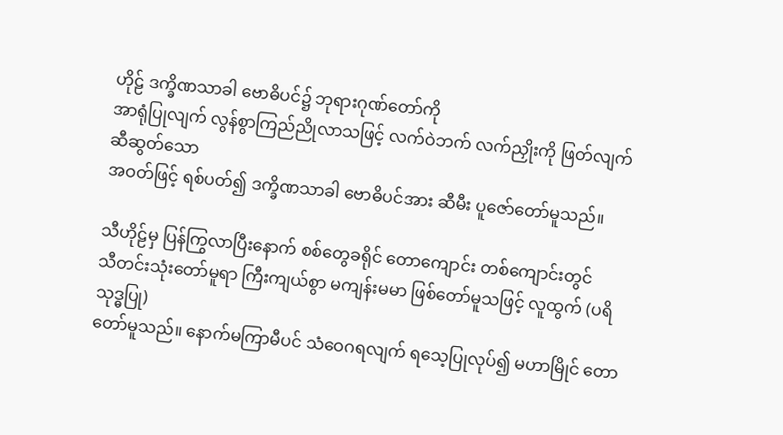ဟိုဠ် ဒက္ခိဏသာခါ ဗောဓိပင်၌ ဘုရားဂုဏ်တော်ကို
အာရုံပြုလျက် လွန်စွာကြည်ညိုလာသဖြင့် လက်ဝဲဘက် လက်ညှိုးကို ဖြတ်လျက် ဆီဆွတ်သော
အဝတ်ဖြင့် ရစ်ပတ်၍ ဒက္ခိဏသာခါ ဗောဓိပင်အား ဆီမီး ပူဇော်တော်မူသည်။

သီဟိုဠ်မှ ပြန်ကြွလာပြီးနောက် စစ်တွေခရိုင် တောကျောင်း တစ်ကျောင်းတွင်
သီတင်းသုံးတော်မူရာ ကြီးကျယ်စွာ မကျန်းမမာ ဖြစ်တော်မူသဖြင့် လူထွက် (ပရိသုဒ္ဓပြု)
တော်မူသည်။ နောက်မကြာမီပင် သံဝေဂရလျက် ရသေ့ပြုလုပ်၍ မဟာမြိုင် တော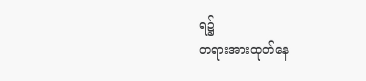ရ၌
တရားအားထုတ်နေ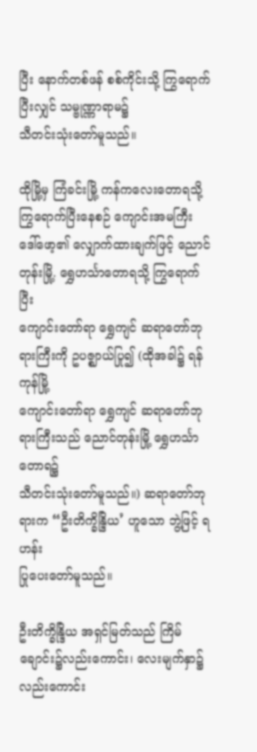ပြီး နောက်တစ်ဖန် စစ်ကိုင်းသို့ ကြွရောက်ပြီးလျှင် သမ္ဗုဏ္ဏာရာမ၌
သီတင်းသုံးတော်မူသည်။

ထိုမြို့မှ ကြံခင်းမြို့ ကန်ကလေးတောရသို့ ကြွရောက်ပြီးနေစဉ် ကျောင်းအမကြီး
ဒေါ်ဖော့၏ လျှောက်ထားချက်ဖြင့် ညောင်တုန်းမြို့. ရွှေဟင်္သာတောရသို့ ကြွရောက်ပြီး
ကျောင်းတော်ရာ ရွှေကျင် ဆရာတော်ဘုရားကြီးကို ဥပဇ္ဈာယ်ပြု၍ (ထိုအခါ၌ ရန်ကုန်မြို့
ကျောင်းတော်ရာ ရွှေကျင် ဆရာတော်ဘုရားကြီးသည် ညောင်တုန်းမြို့ ရွှေဟင်္သာတောရ၌
သီတင်းသုံးတော်မူသည်။) ဆရာတော်ဘုရားက “ဦးတိက္ခိန္ဒြိယ’ ဟူသော ဘွဲ့ဖြင့် ရဟန်း
ပြုပေးတော်မူသည်။

ဦးတိက္ခိန္ဒြိယ အရှင်မြတ်သည် ကြိမ်ချောင်း၌လည်းကောင်း၊ လေးမျက်နှာ၌ လည်းကောင်း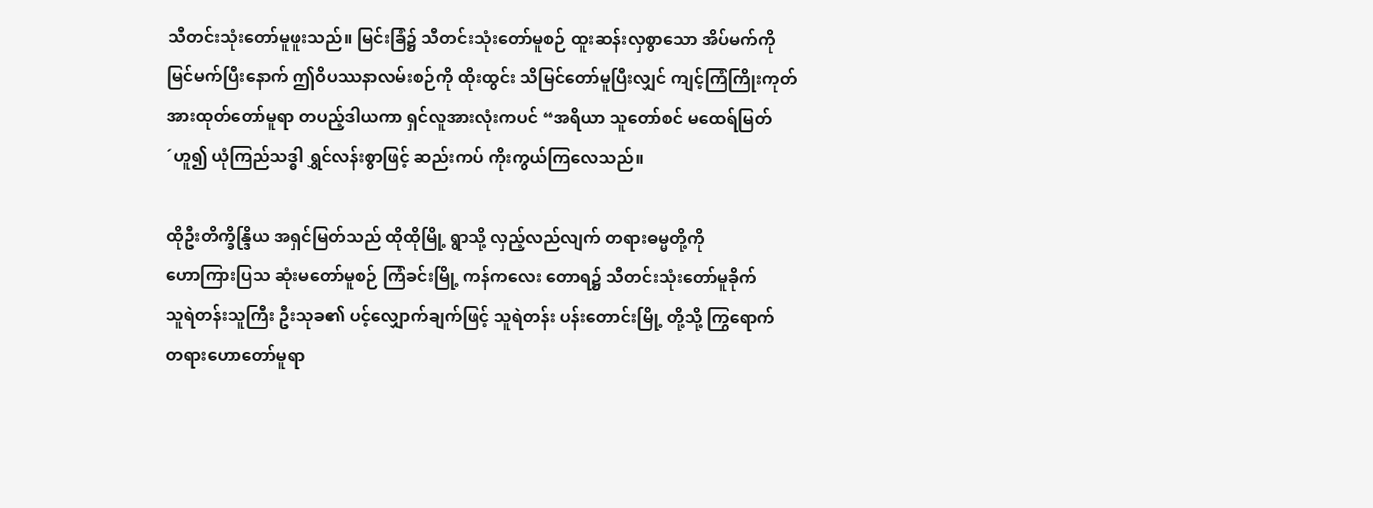သီတင်းသုံးတော်မူဖူးသည်။ မြင်းခြံ၌ သီတင်းသုံးတော်မူစဉ် ထူးဆန်းလှစွာသော အိပ်မက်ကို
မြင်မက်ပြီးနောက် ဤဝိပဿနာလမ်းစဉ်ကို ထိုးထွင်း သိမြင်တော်မူပြီးလျှင် ကျင့်ကြံကြိုးကုတ်
အားထုတ်တော်မူရာ တပည့်ဒါယကာ ရှင်လူအားလုံးကပင် “အရိယာ သူတော်စင် မထေရ်မြတ်
´ဟူ၍ ယုံကြည်သဒ္ဓါ ရွှင်လန်းစွာဖြင့် ဆည်းကပ် ကိုးကွယ်ကြလေသည်။

ထိုဦးတိက္ခိန္ဒြိယ အရှင်မြတ်သည် ထိုထိုမြို့ ရွာသို့ လှည့်လည်လျက် တရားဓမ္မတို့ကို
ဟောကြားပြသ ဆုံးမတော်မူစဉ် ကြံခင်းမြို့ ကန်ကလေး တောရ၌ သီတင်းသုံးတော်မူခိုက်
သူရဲတန်းသူကြီး ဦးသုခ၏ ပင့်လျှောက်ချက်ဖြင့် သူရဲတန်း ပန်းတောင်းမြို့ တို့သို့ ကြွရောက်
တရားဟောတော်မူရာ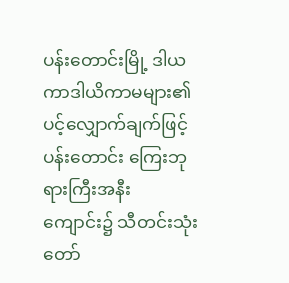ပန်းတောင်းမြို့ ဒါယကာဒါယိကာမများ၏ ပင့်လျှောက်ချက်ဖြင့်
ပန်းတောင်း ကြေးဘုရားကြီးအနီး ကျောင်း၌ သီတင်းသုံးတော်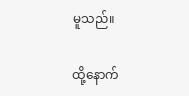မူသည်။

ထို့နောက်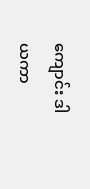ကျောင်း ဒါယကာ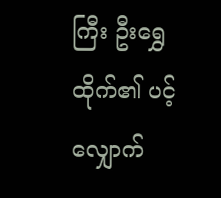ကြီး ဦးရွှေထိုက်၏ ပင့်လျှောက်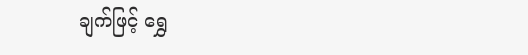ချက်ဖြင့် ရွှေ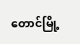တောင်မြို့